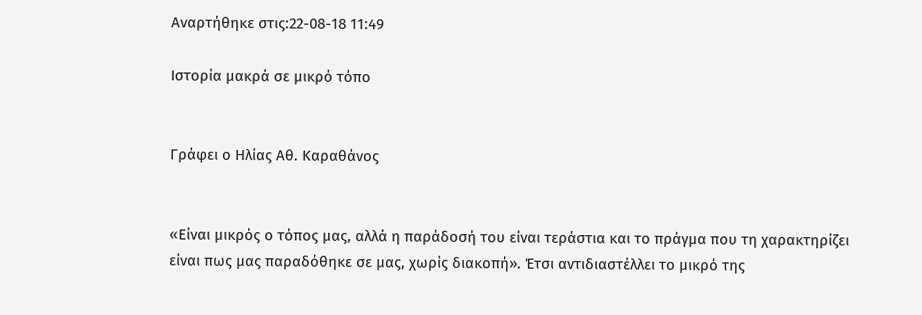Αναρτήθηκε στις:22-08-18 11:49

Ιστορία μακρά σε μικρό τόπο


Γράφει ο Ηλίας Αθ. Καραθάνος


«Είναι μικρός ο τόπος μας, αλλά η παράδοσή του είναι τεράστια και το πράγμα που τη χαρακτηρίζει είναι πως μας παραδόθηκε σε μας, χωρίς διακοπή». Έτσι αντιδιαστέλλει το μικρό της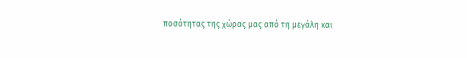ποσότητας της χώρας μας από τη μεγάλη και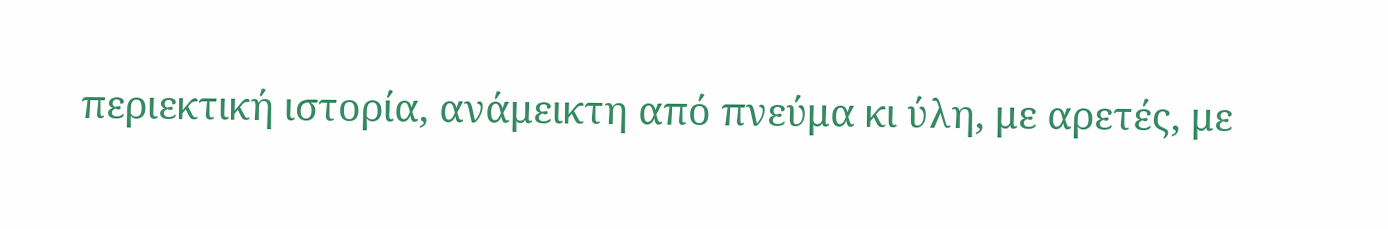περιεκτική ιστορία, ανάμεικτη από πνεύμα κι ύλη, με αρετές, με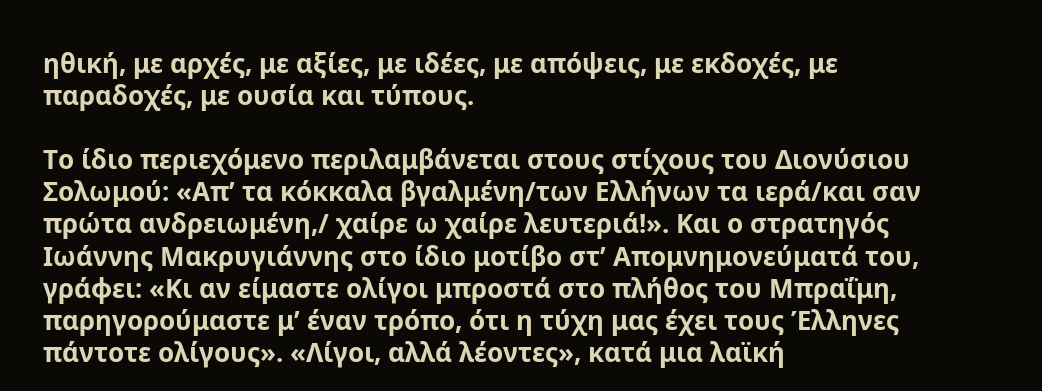ηθική, με αρχές, με αξίες, με ιδέες, με απόψεις, με εκδοχές, με παραδοχές, με ουσία και τύπους.

Το ίδιο περιεχόμενο περιλαμβάνεται στους στίχους του Διονύσιου Σολωμού: «Απ’ τα κόκκαλα βγαλμένη/των Ελλήνων τα ιερά/και σαν πρώτα ανδρειωμένη,/ χαίρε ω χαίρε λευτεριά!». Και ο στρατηγός Ιωάννης Μακρυγιάννης στο ίδιο μοτίβο στ’ Απομνημονεύματά του, γράφει: «Κι αν είμαστε ολίγοι μπροστά στο πλήθος του Μπραΐμη, παρηγορούμαστε μ’ έναν τρόπο, ότι η τύχη μας έχει τους Έλληνες πάντοτε ολίγους». «Λίγοι, αλλά λέοντες», κατά μια λαϊκή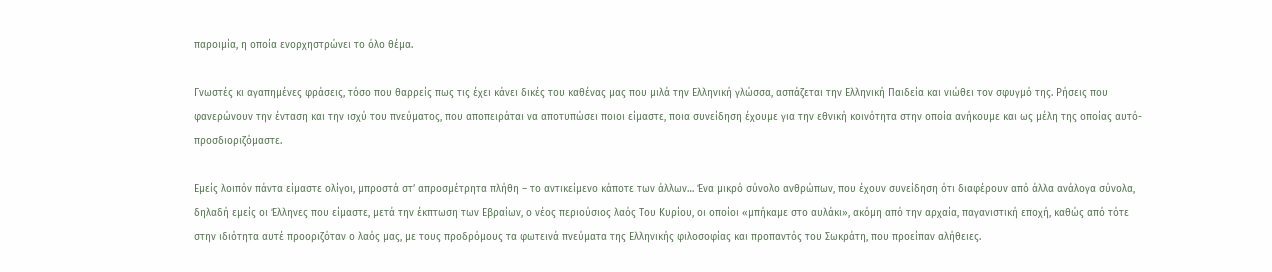παροιμία, η οποία ενορχηστρώνει το όλο θέμα.

Γνωστές κι αγαπημένες φράσεις, τόσο που θαρρείς πως τις έχει κάνει δικές του καθένας μας που μιλά την Ελληνική γλώσσα, ασπάζεται την Ελληνική Παιδεία και νιώθει τον σφυγμό της. Ρήσεις που φανερώνουν την ένταση και την ισχύ του πνεύματος, που αποπειράται να αποτυπώσει ποιοι είμαστε, ποια συνείδηση έχουμε για την εθνική κοινότητα στην οποία ανήκουμε και ως μέλη της οποίας αυτό-προσδιοριζόμαστε.

Εμείς λοιπόν πάντα είμαστε ολίγοι, μπροστά στ’ απροσμέτρητα πλήθη – το αντικείμενο κάποτε των άλλων… Ένα μικρό σύνολο ανθρώπων, που έχουν συνείδηση ότι διαφέρουν από άλλα ανάλογα σύνολα, δηλαδή εμείς οι Έλληνες που είμαστε, μετά την έκπτωση των Εβραίων, ο νέος περιούσιος λαός Του Κυρίου, οι οποίοι «μπήκαμε στο αυλάκι», ακόμη από την αρχαία, παγανιστική εποχή, καθώς από τότε στην ιδιότητα αυτέ προοριζόταν ο λαός μας, με τους προδρόμους τα φωτεινά πνεύματα της Ελληνικής φιλοσοφίας και προπαντός του Σωκράτη, που προείπαν αλήθειες.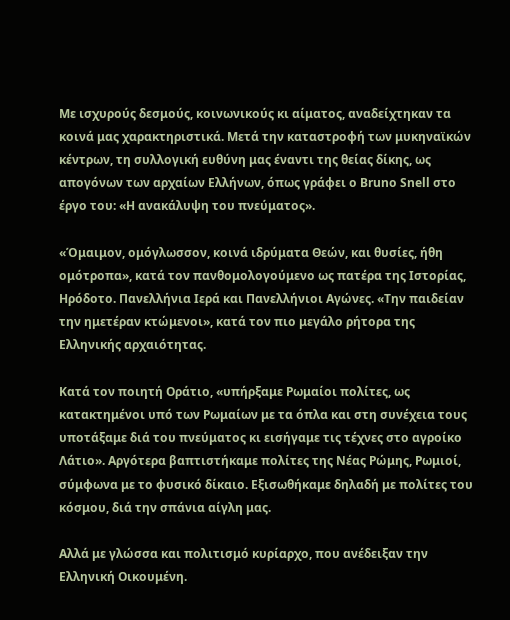Με ισχυρούς δεσμούς, κοινωνικούς κι αίματος, αναδείχτηκαν τα κοινά μας χαρακτηριστικά. Μετά την καταστροφή των μυκηναϊκών κέντρων, τη συλλογική ευθύνη μας έναντι της θείας δίκης, ως απογόνων των αρχαίων Ελλήνων, όπως γράφει ο Bruno Snell στο έργο του: «Η ανακάλυψη του πνεύματος».

«Όμαιμον, ομόγλωσσον, κοινά ιδρύματα Θεών, και θυσίες, ήθη ομότροπα», κατά τον πανθομολογούμενο ως πατέρα της Ιστορίας, Ηρόδοτο. Πανελλήνια Ιερά και Πανελλήνιοι Αγώνες. «Την παιδείαν την ημετέραν κτώμενοι», κατά τον πιο μεγάλο ρήτορα της Ελληνικής αρχαιότητας.

Κατά τον ποιητή Οράτιο, «υπήρξαμε Ρωμαίοι πολίτες, ως κατακτημένοι υπό των Ρωμαίων με τα όπλα και στη συνέχεια τους υποτάξαμε διά του πνεύματος κι εισήγαμε τις τέχνες στο αγροίκο Λάτιο». Αργότερα βαπτιστήκαμε πολίτες της Νέας Ρώμης, Ρωμιοί, σύμφωνα με το φυσικό δίκαιο. Εξισωθήκαμε δηλαδή με πολίτες του κόσμου, διά την σπάνια αίγλη μας.

Αλλά με γλώσσα και πολιτισμό κυρίαρχο, που ανέδειξαν την Ελληνική Οικουμένη.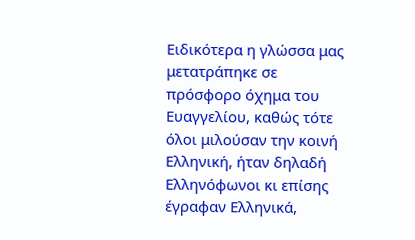Ειδικότερα η γλώσσα μας μετατράπηκε σε πρόσφορο όχημα του Ευαγγελίου, καθώς τότε όλοι μιλούσαν την κοινή Ελληνική, ήταν δηλαδή Ελληνόφωνοι κι επίσης έγραφαν Ελληνικά,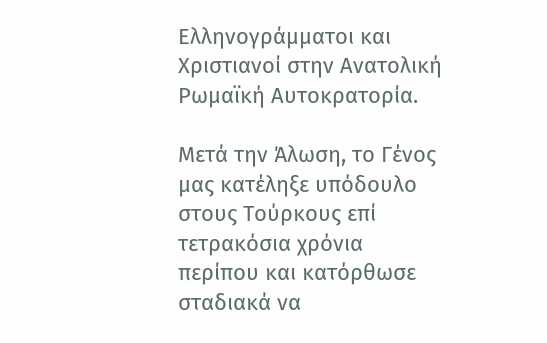Ελληνογράμματοι και Χριστιανοί στην Ανατολική Ρωμαϊκή Αυτοκρατορία.

Μετά την Άλωση, το Γένος μας κατέληξε υπόδουλο στους Τούρκους επί τετρακόσια χρόνια περίπου και κατόρθωσε σταδιακά να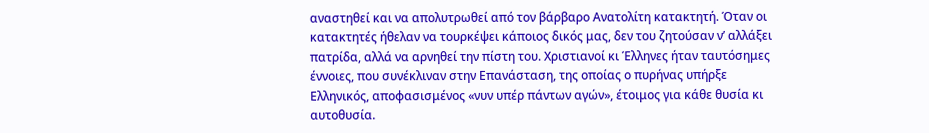αναστηθεί και να απολυτρωθεί από τον βάρβαρο Ανατολίτη κατακτητή. Όταν οι κατακτητές ήθελαν να τουρκέψει κάποιος δικός μας, δεν του ζητούσαν ν’ αλλάξει πατρίδα, αλλά να αρνηθεί την πίστη του. Χριστιανοί κι Έλληνες ήταν ταυτόσημες έννοιες, που συνέκλιναν στην Επανάσταση, της οποίας ο πυρήνας υπήρξε Ελληνικός, αποφασισμένος «νυν υπέρ πάντων αγών», έτοιμος για κάθε θυσία κι αυτοθυσία.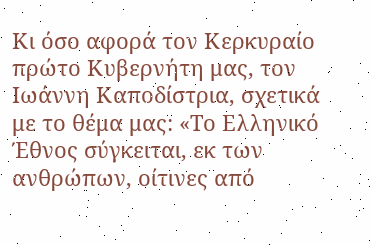Κι όσο αφορά τον Κερκυραίο πρώτο Κυβερνήτη μας, τον Ιωάννη Καποδίστρια, σχετικά με το θέμα μας: «Το Ελληνικό Έθνος σύγκειται, εκ των ανθρώπων, οίτινες από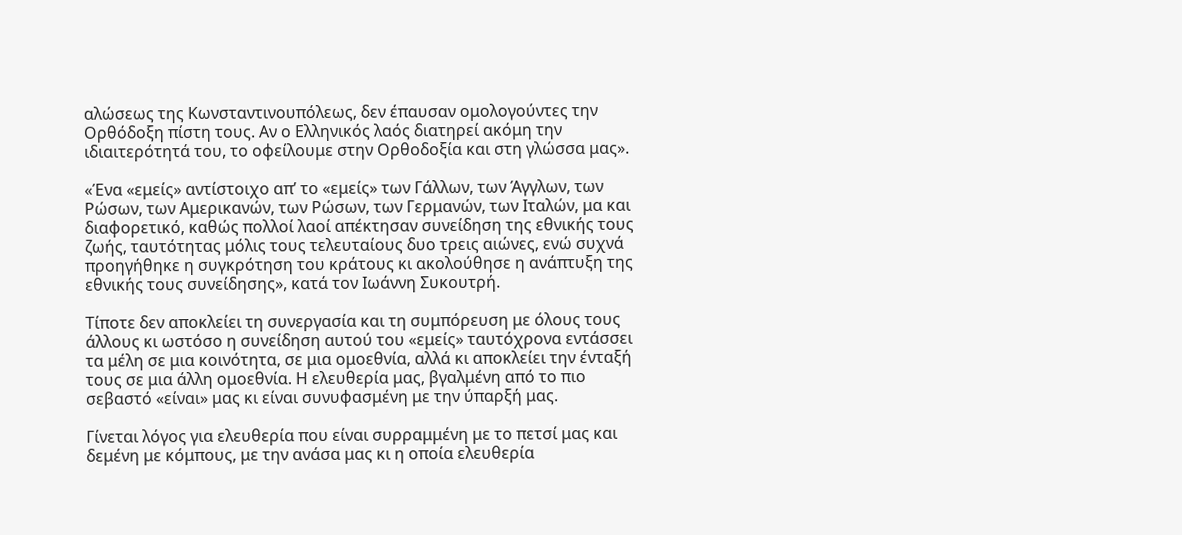αλώσεως της Κωνσταντινουπόλεως, δεν έπαυσαν ομολογούντες την Ορθόδοξη πίστη τους. Αν ο Ελληνικός λαός διατηρεί ακόμη την ιδιαιτερότητά του, το οφείλουμε στην Ορθοδοξία και στη γλώσσα μας».

«Ένα «εμείς» αντίστοιχο απ’ το «εμείς» των Γάλλων, των Άγγλων, των Ρώσων, των Αμερικανών, των Ρώσων, των Γερμανών, των Ιταλών, μα και διαφορετικό, καθώς πολλοί λαοί απέκτησαν συνείδηση της εθνικής τους ζωής, ταυτότητας μόλις τους τελευταίους δυο τρεις αιώνες, ενώ συχνά προηγήθηκε η συγκρότηση του κράτους κι ακολούθησε η ανάπτυξη της εθνικής τους συνείδησης», κατά τον Ιωάννη Συκουτρή.

Τίποτε δεν αποκλείει τη συνεργασία και τη συμπόρευση με όλους τους άλλους κι ωστόσο η συνείδηση αυτού του «εμείς» ταυτόχρονα εντάσσει τα μέλη σε μια κοινότητα, σε μια ομοεθνία, αλλά κι αποκλείει την ένταξή τους σε μια άλλη ομοεθνία. Η ελευθερία μας, βγαλμένη από το πιο σεβαστό «είναι» μας κι είναι συνυφασμένη με την ύπαρξή μας.

Γίνεται λόγος για ελευθερία που είναι συρραμμένη με το πετσί μας και δεμένη με κόμπους, με την ανάσα μας κι η οποία ελευθερία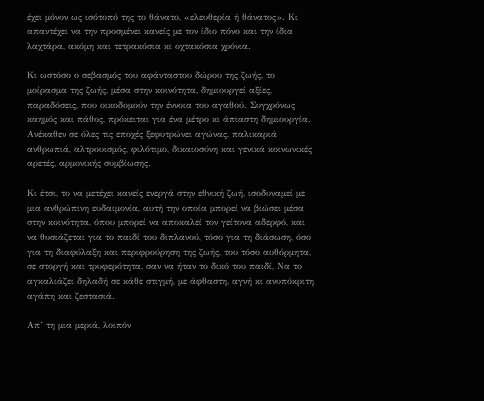έχει μόνον ως ισότοπό της το θάνατο, «ελευθερία ή θάνατος». Κι απαντέχει να την προσμένει κανείς με τον ίδιο πόνο και την ίδια λαχτάρα, ακόμη και τετρακόσια κι οχτακόσια χρόνια.

Κι ωστόσο ο σεβασμός του αφάνταστου δώρου της ζωής, το μοίρασμα της ζωής, μέσα στην κοινότητα, δημιουργεί αξίες, παραδόσεις, που οικοδομούν την έννοια του αγαθού. Συγχρόνως καημός και πάθος, πρόκειται για ένα μέτρο κι άπιαστη δημιουργία. Ανέκαθεν σε όλες τις εποχές ξεφυτρώνει αγώνας, παλικαριά ανθρωπιά, αλτρουισμός, φιλότιμο, δικαιοσύνη και γενικά κοινωνικές αρετές, αρμονικής συμβίωσης.

Κι έτσι, το να μετέχει κανείς ενεργά στην εθνική ζωή, ισοδυναμεί με μια ανθρώπινη ευδαιμονία, αυτή την οποία μπορεί να βιώσει μέσα στην κοινότητα, όπου μπορεί να αποκαλεί τον γείτονα αδερφό, και να θυσιάζεται για το παιδί του διπλανού, τόσο για τη διάσωση, όσο για τη διαφύλαξη και περιφρούρηση της ζωής, του τόσο αυθόρμητα, σε στοργή και τρυφερότητα, σαν να ήταν το δικό του παιδί, Να το αγκαλιάζει δηλαδή σε κάθε στιγμή, με άφθαστη, αγνή κι ανυπόκριτη αγάπη και ζεστασιά.

Απ’ τη μια μεριά, λοιπόν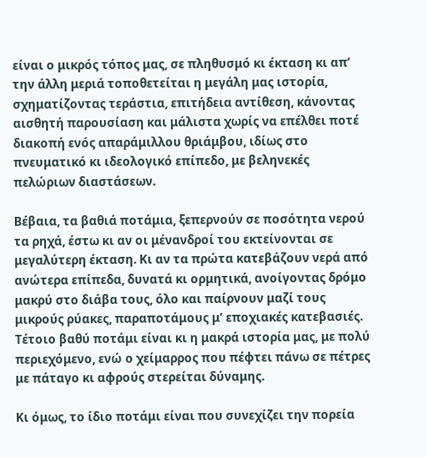είναι ο μικρός τόπος μας, σε πληθυσμό κι έκταση κι απ’ την άλλη μεριά τοποθετείται η μεγάλη μας ιστορία, σχηματίζοντας τεράστια, επιτήδεια αντίθεση, κάνοντας αισθητή παρουσίαση και μάλιστα χωρίς να επέλθει ποτέ διακοπή ενός απαράμιλλου θριάμβου, ιδίως στο πνευματικό κι ιδεολογικό επίπεδο, με βεληνεκές πελώριων διαστάσεων.

Βέβαια, τα βαθιά ποτάμια, ξεπερνούν σε ποσότητα νερού τα ρηχά, έστω κι αν οι μένανδροί του εκτείνονται σε μεγαλύτερη έκταση. Κι αν τα πρώτα κατεβάζουν νερά από ανώτερα επίπεδα, δυνατά κι ορμητικά, ανοίγοντας δρόμο μακρύ στο διάβα τους, όλο και παίρνουν μαζί τους μικρούς ρύακες, παραποτάμους μ’ εποχιακές κατεβασιές. Τέτοιο βαθύ ποτάμι είναι κι η μακρά ιστορία μας, με πολύ περιεχόμενο, ενώ ο χείμαρρος που πέφτει πάνω σε πέτρες με πάταγο κι αφρούς στερείται δύναμης.

Κι όμως, το ίδιο ποτάμι είναι που συνεχίζει την πορεία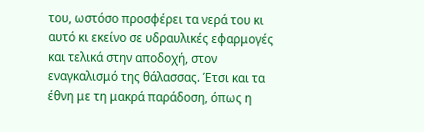του, ωστόσο προσφέρει τα νερά του κι αυτό κι εκείνο σε υδραυλικές εφαρμογές και τελικά στην αποδοχή, στον εναγκαλισμό της θάλασσας. Έτσι και τα έθνη με τη μακρά παράδοση, όπως η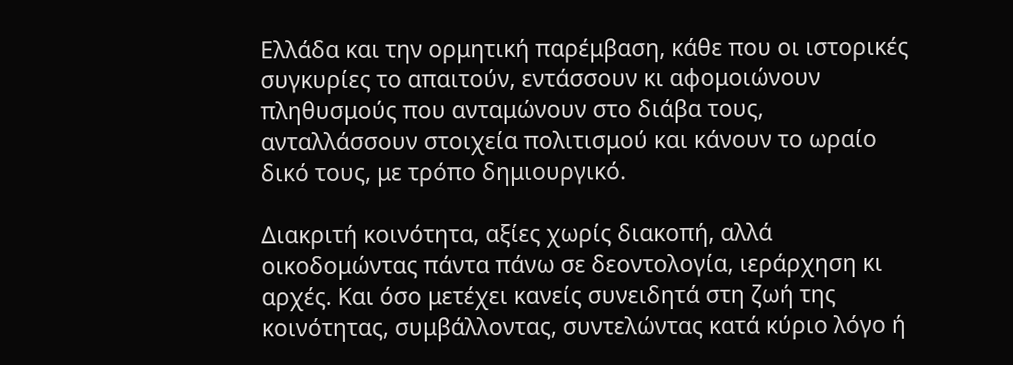Ελλάδα και την ορμητική παρέμβαση, κάθε που οι ιστορικές συγκυρίες το απαιτούν, εντάσσουν κι αφομοιώνουν πληθυσμούς που ανταμώνουν στο διάβα τους, ανταλλάσσουν στοιχεία πολιτισμού και κάνουν το ωραίο δικό τους, με τρόπο δημιουργικό.

Διακριτή κοινότητα, αξίες χωρίς διακοπή, αλλά οικοδομώντας πάντα πάνω σε δεοντολογία, ιεράρχηση κι αρχές. Και όσο μετέχει κανείς συνειδητά στη ζωή της κοινότητας, συμβάλλοντας, συντελώντας κατά κύριο λόγο ή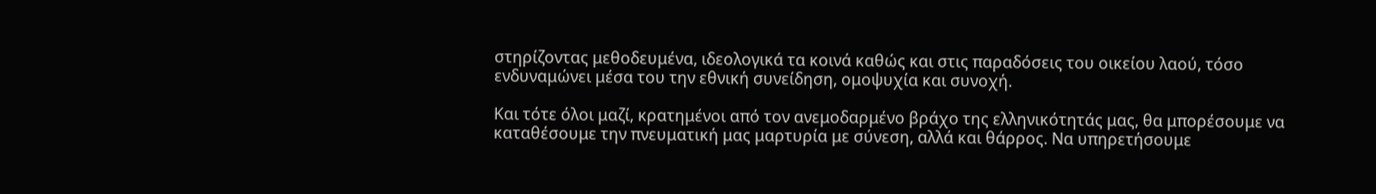στηρίζοντας μεθοδευμένα, ιδεολογικά τα κοινά καθώς και στις παραδόσεις του οικείου λαού, τόσο ενδυναμώνει μέσα του την εθνική συνείδηση, ομοψυχία και συνοχή.

Και τότε όλοι μαζί, κρατημένοι από τον ανεμοδαρμένο βράχο της ελληνικότητάς μας, θα μπορέσουμε να καταθέσουμε την πνευματική μας μαρτυρία με σύνεση, αλλά και θάρρος. Να υπηρετήσουμε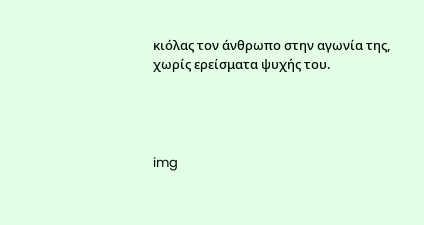κιόλας τον άνθρωπο στην αγωνία της, χωρίς ερείσματα ψυχής του.




img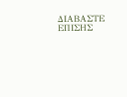ΔΙΑΒΑΣΤΕ ΕΠΙΣΗΣ